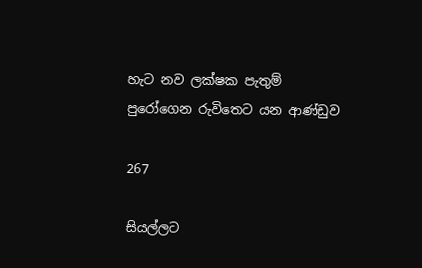හැට නව ලක්ෂක පැතුම් පුරෝගෙන රුවිතෙට යන ආණ්ඩුව

267

සියල්ලට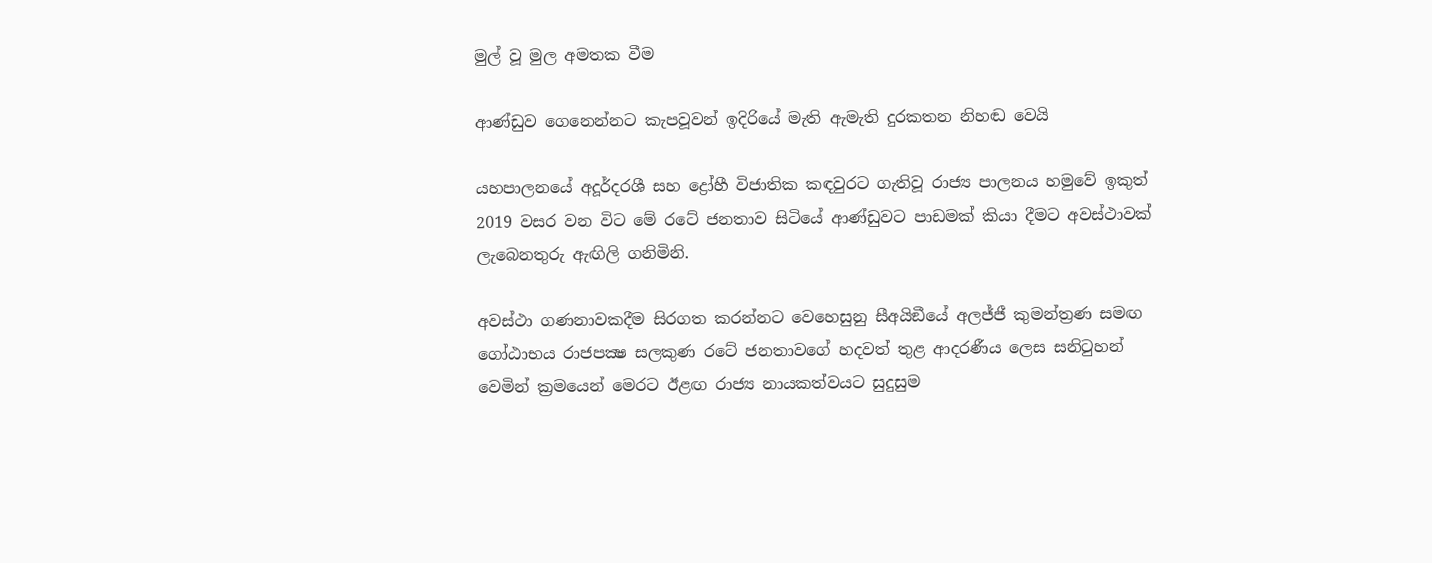මුල් වූ මුල අමතක වීම

ආණ්ඩුව ගෙනෙන්නට කැපවූවන් ඉදිරියේ මැති ඇමැති දුරකතන නිහඬ වෙයි

යහපාලනයේ අදූර්දරශී සහ ද්‍රෝහී විජාතික කඳවුරට ගැතිවූ රාජ්‍ය පාලනය හමුවේ ඉකුත් 2019 වසර වන විට මේ රටේ ජනතාව සිටියේ ආණ්ඩුවට පාඩමක් කියා දීමට අවස්ථාවක් ලැබෙනතුරු ඇඟිලි ගනිමිනි.

අවස්ථා ගණනාවකදීම සිරගත කරන්නට වෙහෙසුනු සීඅයිඞීයේ අලජ්ජී කුමන්ත්‍රණ සමඟ ගෝඨාභය රාජපක්‍ෂ සලකුණ රටේ ජනතාවගේ හදවත් තුළ ආදරණීය ලෙස සනිටුහන් වෙමින් ක්‍රමයෙන් මෙරට ඊළඟ රාජ්‍ය නායකත්වයට සුදුසුම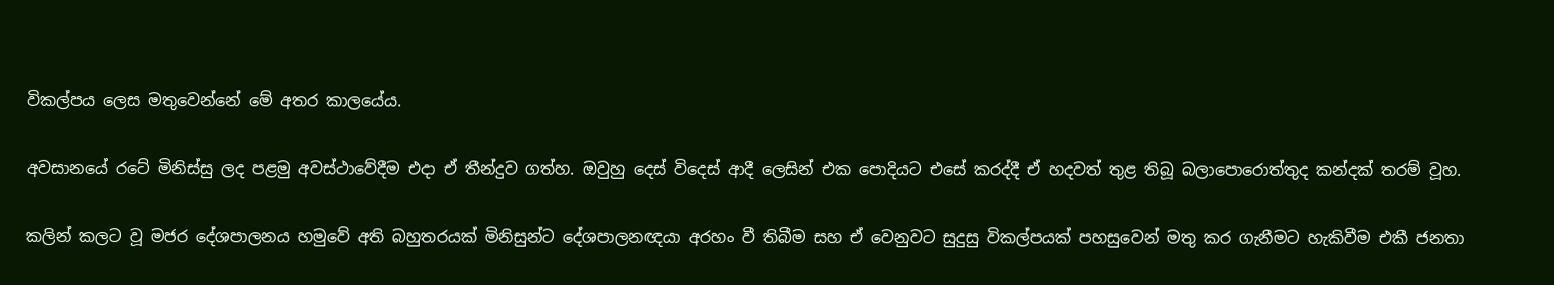විකල්පය ලෙස මතුවෙන්නේ මේ අතර කාලයේය.

අවසානයේ රටේ මිනිස්සු ලද පළමු අවස්ථාවේදීම එදා ඒ තීන්දුව ගත්හ. ඔවුහු දෙස් විදෙස් ආදී ලෙසින් එක පොදියට එසේ කරද්දී ඒ හදවත් තුළ තිබූ බලාපොරොත්තුද කන්දක් තරම් වූහ.

කලින් කලට වූ මජර දේශපාලනය හමුවේ අති බහුතරයක් මිනිසුන්ට දේශපාලනඥයා අරහං වී තිබීම සහ ඒ වෙනුවට සුදුසු විකල්පයක් පහසුවෙන් මතු කර ගැනීමට හැකිවීම එකී ජනතා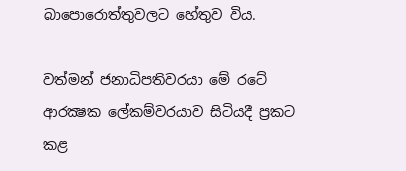බාපොරොත්තුවලට හේතුව විය.

වත්මන් ජනාධිපතිවරයා මේ රටේ ආරක්‍ෂක ලේකම්වරයාව සිටියදී ප්‍රකට කළ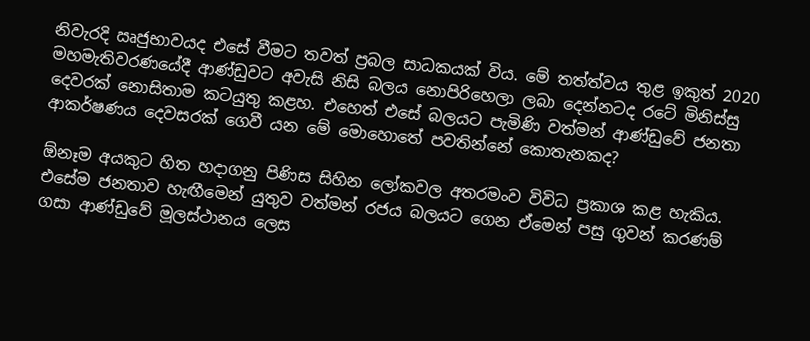නිවැරදි ඍජුභාවයද එසේ වීමට තවත් ප්‍රබල සාධකයක් විය. මේ තත්ත්වය තුළ ඉකුත් 2020 මහමැතිවරණයේදී ආණ්ඩුවට අවැසි නිසි බලය නොපිරිහෙලා ලබා දෙන්නටද රටේ මිනිස්සු දෙවරක් නොසිතාම කටයුතු කළහ. එහෙත් එසේ බලයට පැමිණි වත්මන් ආණ්ඩුවේ ජනතා ආකර්ෂණය දෙවසරක් ගෙවී යන මේ මොහොතේ පවතින්නේ කොතැනකද?

ඕනෑම අයකුට හිත හදාගනු පිණිස සිහින ලෝකවල අතරමංව විවිධ ප්‍රකාශ කළ හැකිය. එසේම ජනතාව හැඟීමෙන් යුතුව වත්මන් රජය බලයට ගෙන ඒමෙන් පසු ගුවන් කරණම් ගසා ආණ්ඩුවේ මූලස්ථානය ලෙස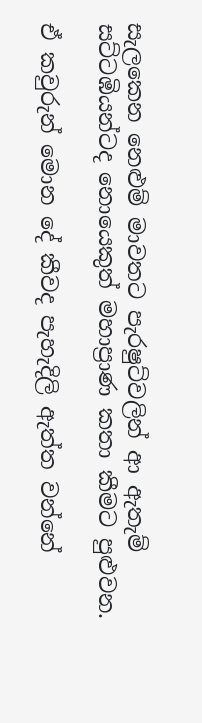සැලකෙන නෙළුම් මාවතට පැරෂුට්වලින් ආ ඇතැම් සට්ටඹියන්ටද නොයෙකුත් මහාප්‍රාණ කතා කීමට පුළුවන.

ඒ කවුරුන් මොන දේ කීවද පැහැදිලි ඇත්ත වන්නේ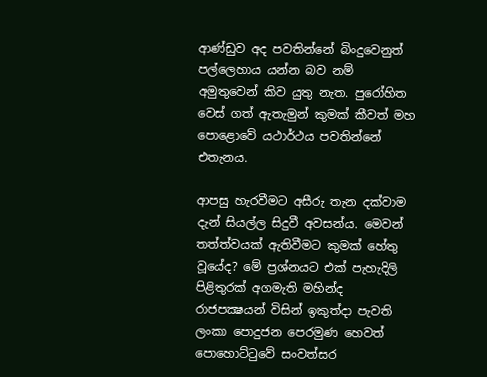ආණ්ඩුව අද පවතින්නේ බිංදුවෙනුත් පල්ලෙහාය යන්න බව නම් අමුතුවෙන් කිව යුතු නැත. පුරෝහිත වෙස් ගත් ඇතැමුන් කුමක් කීවත් මහ පොළොවේ යථාර්ථය පවතින්නේ එතැනය.

ආපසු හැරවීමට අසීරු තැන දක්වාම දැන් සියල්ල සිදුවී අවසන්ය. මෙවන් තත්ත්වයක් ඇතිවීමට කුමක් හේතු වූයේද? මේ ප්‍රශ්නයට එක් පැහැදිලි පිළිතුරක් අගමැති මහින්ද රාජපක්‍ෂයන් විසින් ඉකුත්දා පැවති ලංකා පොදුජන පෙරමුණ හෙවත් පොහොට්ටුවේ සංවත්සර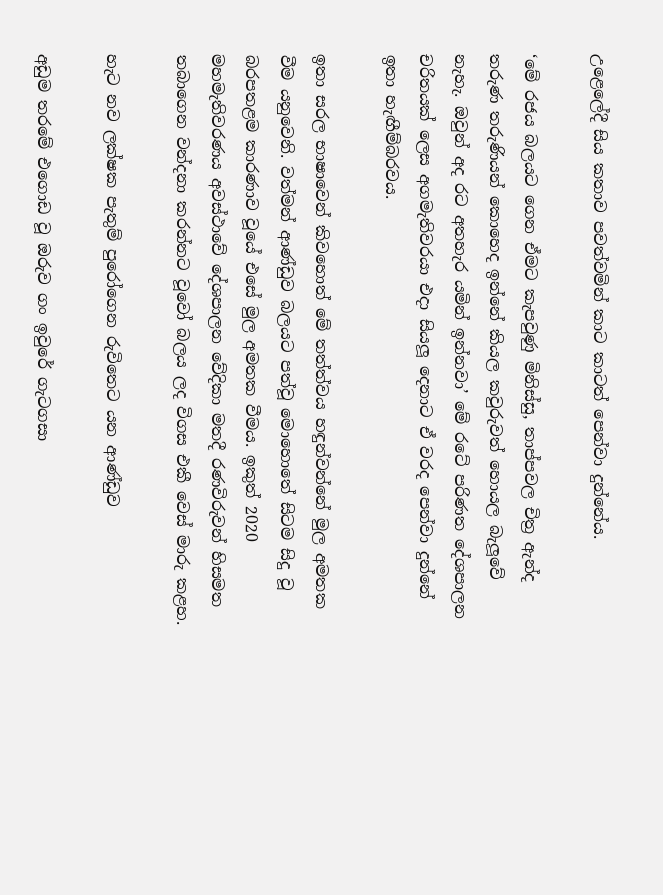උළෙලේදී සිය කතාව පවත්වමින් කාට කාටත් පෙන්වා දුන්නේය.

‘මේ රජය බලයට ගෙන ඒමට කැපවුණු මිනිස්සු, තාප්පවල චිත්‍ර ඇන්ද තරුණ තරුණියන් කොහෙද ඉන්නේ කියල කවුරුවත් හොයල බැලූවේ නැහැ. ඔවුන් අද රට අතහැර යමින් ඉන්නවා’ මේ රටේ පරිණත දේශපාලන චරිතයක් ලෙස අගමැතිවරයා එදා සියලූ දෙනාට ඒ වරද පෙන්වා දුන්නේ ඉතා හැඟීම්බරවය.

ඉතා සරල භාෂාවෙන් කිවහොත් මේ තත්ත්වය හඳුන්වන්නේ මුල අමතක වීම යනුවෙනි. වත්මන් ආණ්ඩුව බලයට පත්වූ මොහොතේ සිටම සිදු වූ බරපතළම කාරණාව වූයේ එසේ මුල අමතක වීමය. ඉකුත් 2020 මහමැතිවරණය අවස්ථාවේ දේශපාලන වේදිකා මතදී රණවිරුවන් හිසමත තබාගෙන වන්දනා කරන්නට වූවෝ බලය ලද විගස එකී වෙස් මාරු කළහ.

හැට නව ලක්ෂක පැතුම් පුරෝගෙන රුවිතෙට යන ආණ්ඩුව

අඩුම තරමේ එගොඩ වූ ඔරුව ගං ඉවුරේ ගැටගසා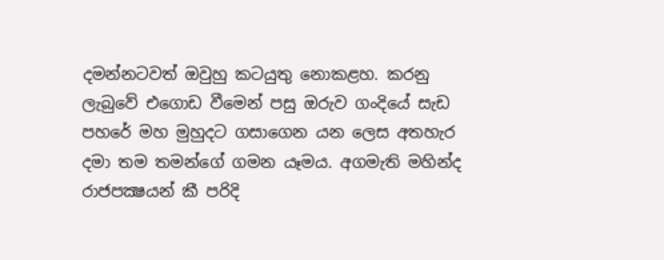දමන්නටවත් ඔවුහු කටයුතු නොකළහ. කරනු ලැබුවේ එගොඩ වීමෙන් පසු ඔරුව ගංදියේ සැඩ පහරේ මහ මුහුදට ගසාගෙන යන ලෙස අතහැර දමා තම තමන්ගේ ගමන යෑමය. අගමැති මහින්ද රාජපක්‍ෂයන් කී පරිදි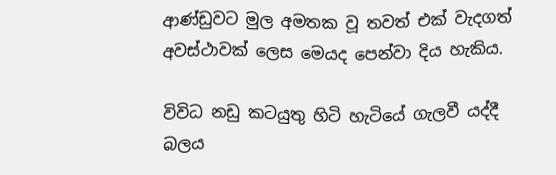ආණ්ඩුවට මුල අමතක වූ තවත් එක් වැදගත් අවස්ථාවක් ලෙස මෙයද පෙන්වා දිය හැකිය.

විවිධ නඩු කටයුතු හිටි හැටියේ ගැලවී යද්දී බලය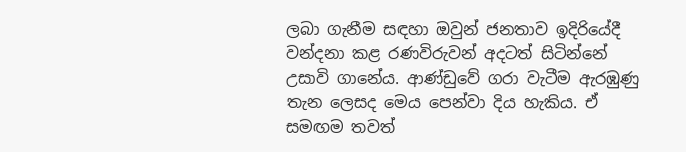ලබා ගැනීම සඳහා ඔවුන් ජනතාව ඉදිරියේදී වන්දනා කළ රණවිරුවන් අදටත් සිටින්නේ උසාවි ගානේය. ආණ්ඩුවේ ගරා වැටීම ඇරඹුණු තැන ලෙසද මෙය පෙන්වා දිය හැකිය. ඒ සමඟම තවත්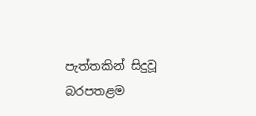පැත්තකින් සිදුවූ බරපතළම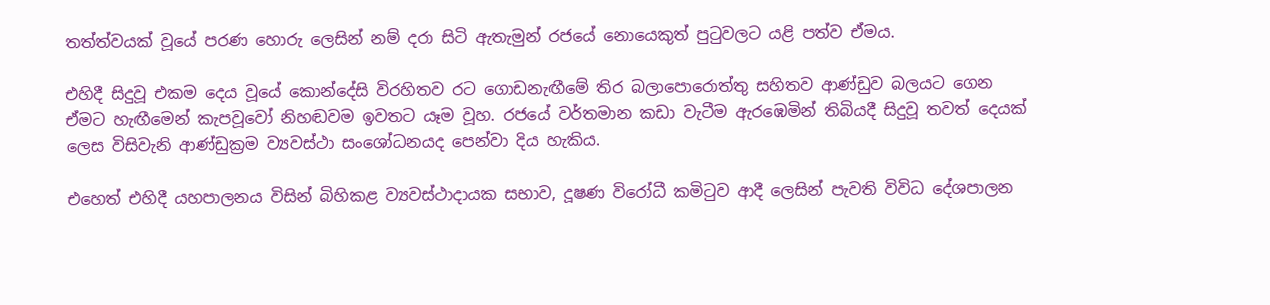තත්ත්වයක් වූයේ පරණ හොරු ලෙසින් නම් දරා සිටි ඇතැමුන් රජයේ නොයෙකුත් පුටුවලට යළි පත්ව ඒමය.

එහිදී සිදුවූ එකම දෙය වූයේ කොන්දේසි විරහිතව රට ගොඩනැඟීමේ තිර බලාපොරොත්තු සහිතව ආණ්ඩුව බලයට ගෙන ඒමට හැඟීමෙන් කැපවූවෝ නිහඬවම ඉවතට යෑම වූහ. රජයේ වර්තමාන කඩා වැටීම ඇරඹෙමින් තිබියදී සිදුවූ තවත් දෙයක් ලෙස විසිවැනි ආණ්ඩුක්‍රම ව්‍යවස්ථා සංශෝධනයද පෙන්වා දිය හැකිය.

එහෙත් එහිදී යහපාලනය විසින් බිහිකළ ව්‍යවස්ථාදායක සභාව, දූෂණ විරෝධී කමිටුව ආදී ලෙසින් පැවති විවිධ දේශපාලන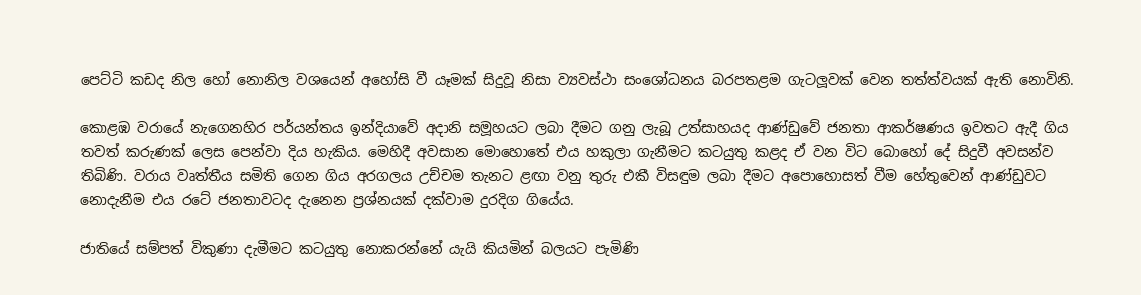පෙට්ටි කඩද නිල හෝ නොනිල වශයෙන් අහෝසි වී යෑමක් සිදුවූ නිසා ව්‍යවස්ථා සංශෝධනය බරපතළම ගැටලූවක් වෙන තත්ත්වයක් ඇති නොවිනි.

කොළඹ වරායේ නැගෙනහිර පර්යන්තය ඉන්දියාවේ අදානි සමූහයට ලබා දීමට ගනු ලැබූ උත්සාහයද ආණ්ඩුවේ ජනතා ආකර්ෂණය ඉවතට ඇදී ගිය තවත් කරුණක් ලෙස පෙන්වා දිය හැකිය. මෙහිදී අවසාන මොහොතේ එය හකුලා ගැනීමට කටයුතු කළද ඒ වන විට බොහෝ දේ සිදුවී අවසන්ව තිබිණි. වරාය වෘත්තීය සමිති ගෙන ගිය අරගලය උච්චම තැනට ළඟා වනු තුරු එකී විසඳුම ලබා දීමට අපොහොසත් වීම හේතුවෙන් ආණ්ඩුවට නොදැනීම එය රටේ ජනතාවටද දැනෙන ප්‍රශ්නයක් දක්වාම දුරදිග ගියේය.

ජාතියේ සම්පත් විකුණා දැමීමට කටයුතු නොකරන්නේ යැයි කියමින් බලයට පැමිණි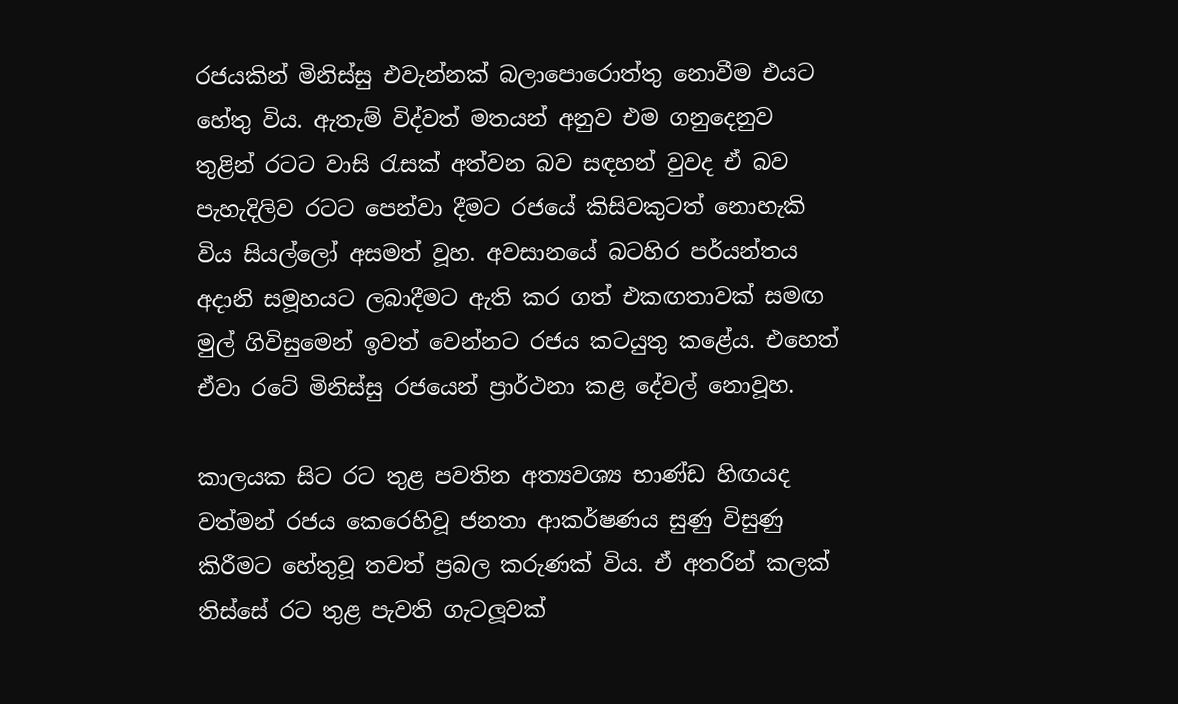රජයකින් මිනිස්සු එවැන්නක් බලාපොරොත්තු නොවීම එයට හේතු විය. ඇතැම් විද්වත් මතයන් අනුව එම ගනුදෙනුව තුළින් රටට වාසි රැසක් අත්වන බව සඳහන් වුවද ඒ බව පැහැදිලිව රටට පෙන්වා දීමට රජයේ කිසිවකුටත් නොහැකි විය සියල්ලෝ අසමත් වූහ. අවසානයේ බටහිර පර්යන්තය අදානි සමූහයට ලබාදීමට ඇති කර ගත් එකඟතාවක් සමඟ මුල් ගිවිසුමෙන් ඉවත් වෙන්නට රජය කටයුතු කළේය. එහෙත් ඒවා රටේ මිනිස්සු රජයෙන් ප්‍රාර්ථනා කළ දේවල් නොවූහ.

කාලයක සිට රට තුළ පවතින අත්‍යවශ්‍ය භාණ්ඩ හිඟයද වත්මන් රජය කෙරෙහිවූ ජනතා ආකර්ෂණය සුණු විසුණු කිරීමට හේතුවූ තවත් ප්‍රබල කරුණක් විය. ඒ අතරින් කලක් තිස්සේ රට තුළ පැවති ගැටලූවක්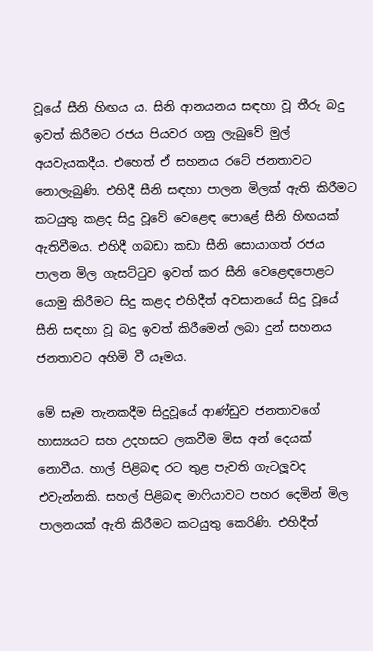වූයේ සීනි හිඟය ය. සිනි ආනයනය සඳහා වූ තීරු බදු ඉවත් කිරීමට රජය පියවර ගනු ලැබුවේ මුල් අයවැයකදීය. එහෙත් ඒ සහනය රටේ ජනතාවට නොලැබුණි. එහිදී සීනි සඳහා පාලන මිලක් ඇති කිරීමට කටයුතු කළද සිදු වූවේ වෙළෙඳ පොළේ සීනි හිඟයක් ඇතිවීමය. එහිදී ගබඩා කඩා සීනි සොයාගත් රජය පාලන මිල ගැසට්ටුව ඉවත් කර සීනි වෙළෙඳපොළට යොමු කිරීමට සිදු කළද එහිදීත් අවසානයේ සිදු වූයේ සීනි සඳහා වූ බදු ඉවත් කිරීමෙන් ලබා දුන් සහනය ජනතාවට අහිමි වී යෑමය.

මේ සෑම තැනකදීම සිදුවූයේ ආණ්ඩුව ජනතාවගේ හාස්‍යයට සහ උදහසට ලකවීම මිස අන් දෙයක් නොවීය. හාල් පිළිබඳ රට තුළ පැවති ගැටලූවද එවැන්නකි. සහල් පිළිබඳ මාෆියාවට පහර දෙමින් මිල පාලනයක් ඇති කිරීමට කටයුතු කෙරිණි. එහිදීත්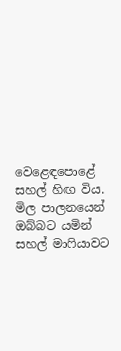වෙළෙඳපොළේ සහල් හිඟ විය. මිල පාලනයෙන් ඔබ්බට යමින් සහල් මාෆියාවට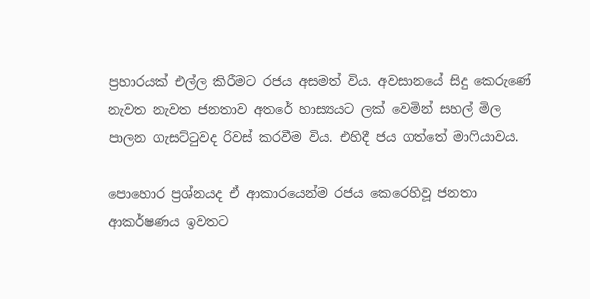ප්‍රහාරයක් එල්ල කිරීමට රජය අසමත් විය. අවසානයේ සිදු කෙරුණේ නැවත නැවත ජනතාව අතරේ හාස්‍යයට ලක් වෙමින් සහල් මිල පාලන ගැසට්ටුවද රිවස් කරවීම විය. එහිදී ජය ගත්තේ මාෆියාවය.

පොහොර ප්‍රශ්නයද ඒ ආකාරයෙන්ම රජය කෙරෙහිවූ ජනතා ආකර්ෂණය ඉවතට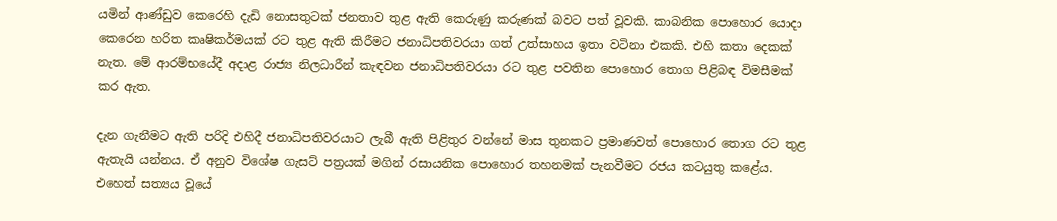යමින් ආණ්ඩුව කෙරෙහි දැඩි නොසතුටක් ජනතාව තුළ ඇති කෙරුණු කරුණක් බවට පත් වූවකි. කාබනික පොහොර යොදා කෙරෙන හරිත කෘෂිකර්මයක් රට තුළ ඇති කිරීමට ජනාධිපතිවරයා ගත් උත්සාහය ඉතා වටිනා එකකි. එහි කතා දෙකක් නැත. මේ ආරම්භයේදී අදාළ රාජ්‍ය නිලධාරීන් කැඳවන ජනාධිපතිවරයා රට තුළ පවතින පොහොර තොග පිළිබඳ විමසීමක් කර ඇත.

දැන ගැනීමට ඇති පරිදි එහිදී ජනාධිපතිවරයාට ලැබී ඇති පිළිතුර වන්නේ මාස තුනකට ප්‍රමාණවත් පොහොර තොග රට තුළ ඇතැයි යන්නය. ඒ අනුව විශේෂ ගැසට් පත්‍රයක් මගින් රසායනික පොහොර තහනමක් පැනවීමට රජය කටයුතු කළේය. එහෙත් සත්‍යය වූයේ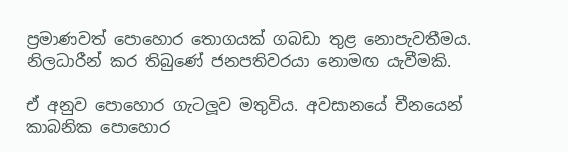ප්‍රමාණවත් පොහොර තොගයක් ගබඩා තුළ නොපැවතීමය. නිලධාරීන් කර තිබුණේ ජනපතිවරයා නොමඟ යැවීමකි.

ඒ අනුව පොහොර ගැටලූව මතුවිය. අවසානයේ චීනයෙන් කාබනික පොහොර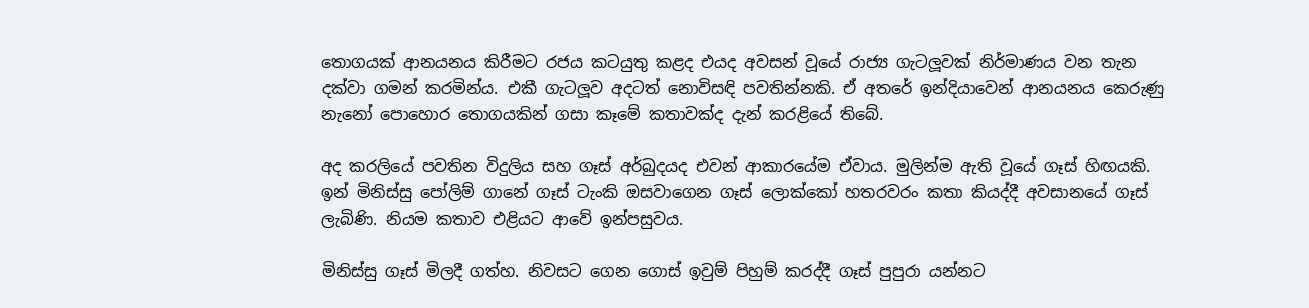තොගයක් ආනයනය කිරීමට රජය කටයුතු කළද එයද අවසන් වූයේ රාජ්‍ය ගැටලූවක් නිර්මාණය වන තැන දක්වා ගමන් කරමින්ය. එකී ගැටලූව අදටත් නොවිසඳි පවතින්නකි. ඒ අතරේ ඉන්දියාවෙන් ආනයනය කෙරුණු නැනෝ පොහොර තොගයකින් ගසා කෑමේ කතාවක්ද දැන් කරළියේ තිබේ.

අද කරලියේ පවතින විදුලිය සහ ගෑස් අර්බුදයද එවන් ආකාරයේම ඒවාය. මුලින්ම ඇති වූයේ ගෑස් හිඟයකි. ඉන් මිනිස්සු පෝලිම් ගානේ ගෑස් ටැංකි ඔසවාගෙන ගෑස් ලොක්කෝ හතරවරං කතා කියද්දී අවසානයේ ගෑස් ලැබිණි. නියම කතාව එළියට ආවේ ඉන්පසුවය.

මිනිස්සු ගෑස් මිලදී ගත්හ. නිවසට ගෙන ගොස් ඉවුම් පිහුම් කරද්දී ගෑස් පුපුරා යන්නට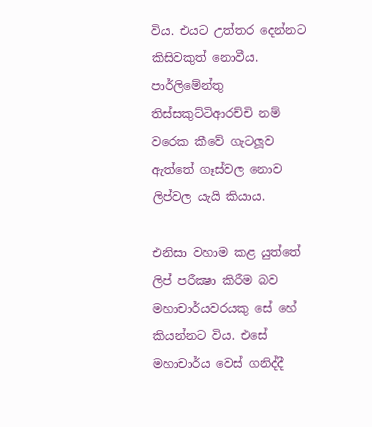විය. එයට උත්තර දෙන්නට කිසිවකුත් නොවීය. පාර්ලිමේන්තු තිස්සකුට්ටිආරච්චි නම් වරෙක කීවේ ගැටලූව ඇත්තේ ගෑස්වල නොව ලිප්වල යැයි කියාය.

එනිසා වහාම කළ යුත්තේ ලිප් පරීක්‍ෂා කිරීම බව මහාචාර්යවරයකු සේ හේ කියන්නට විය. එසේ මහාචාර්ය වෙස් ගනිද්දී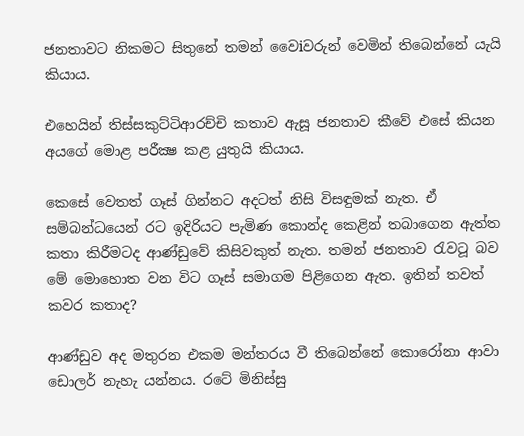ජනතාවට නිකමට සිතුනේ තමන් වෛiවරුන් වෙමින් තිබෙන්නේ යැයි කියාය.

එහෙයින් තිස්සකුට්ටිආරච්චි කතාව ඇසූ ජනතාව කීවේ එසේ කියන අයගේ මොළ පරීක්‍ෂ කළ යුතුයි කියාය.

කෙසේ වෙතත් ගෑස් ගින්නට අදටත් නිසි විසඳුමක් නැත. ඒ සම්බන්ධයෙන් රට ඉදිරියට පැමිණ කොන්ද කෙළින් තබාගෙන ඇත්ත කතා කිරීමටද ආණ්ඩුවේ කිසිවකුත් නැත. තමන් ජනතාව රැවටූ බව මේ මොහොත වන විට ගෑස් සමාගම පිළිගෙන ඇත. ඉතින් තවත් කවර කතාද?

ආණ්ඩුව අද මතුරන එකම මන්තරය වී තිබෙන්නේ කොරෝනා ආවා ඩොලර් නැහැ යන්නය. රටේ මිනිස්සු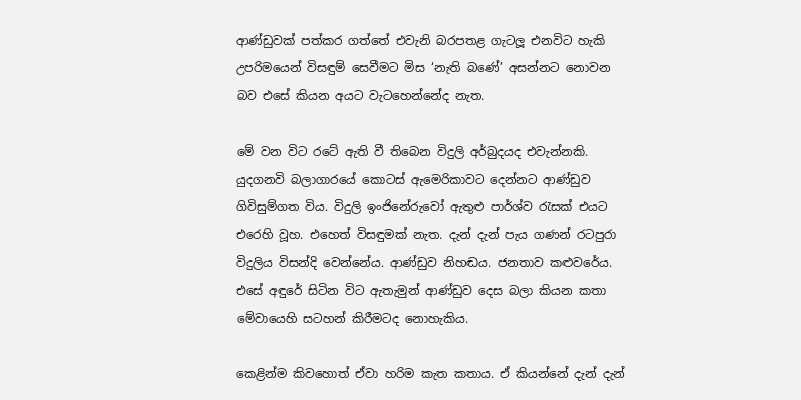ආණ්ඩුවක් පත්කර ගත්තේ එවැනි බරපතළ ගැටලූ එනවිට හැකි උපරිමයෙන් විසඳුම් සෙවීමට මිස ‘නැති බණේ’ අසන්නට නොවන බව එසේ කියන අයට වැටහෙන්නේද නැත.

මේ වන විට රටේ ඇති වී තිබෙන විදුලි අර්බුදයද එවැන්නකි. යුදගනවි බලාගාරයේ කොටස් ඇමෙරිකාවට දෙන්නට ආණ්ඩුව ගිවිසුම්ගත විය. විදුලි ඉංජිනේරුවෝ ඇතුළු පාර්ශ්ව රැසක් එයට එරෙහි වූහ. එහෙත් විසඳුමක් නැත. දැන් දැන් පැය ගණන් රටපුරා විදුලිය විසන්දි වෙන්නේය. ආණ්ඩුව නිහඬය. ජනතාව කළුවරේය. එසේ අඳුරේ සිටින විට ඇතැමුන් ආණ්ඩුව දෙස බලා කියන කතා මේවායෙහි සටහන් කිරීමටද නොහැකිය.

කෙළින්ම කිවහොත් ඒවා හරිම කැත කතාය. ඒ කියන්නේ දැන් දැන්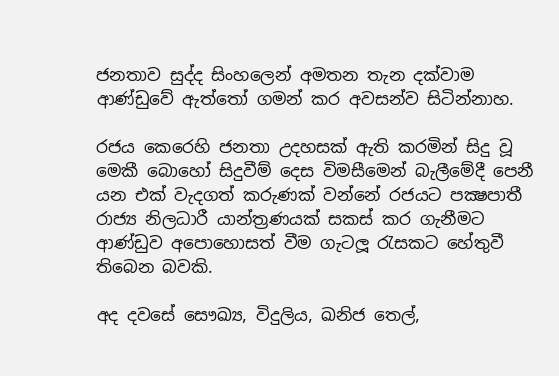ජනතාව සුද්ද සිංහලෙන් අමතන තැන දක්වාම ආණ්ඩුවේ ඇත්තෝ ගමන් කර අවසන්ව සිටින්නාහ.

රජය කෙරෙහි ජනතා උදහසක් ඇති කරමින් සිදු වූ මෙකී බොහෝ සිදුවීම් දෙස විමසීමෙන් බැලීමේදී පෙනී යන එක් වැදගත් කරුණක් වන්නේ රජයට පක්‍ෂපාතී රාජ්‍ය නිලධාරී යාන්ත්‍රණයක් සකස් කර ගැනීමට ආණ්ඩුව අපොහොසත් වීම ගැටලූ රැසකට හේතුවී තිබෙන බවකි.

අද දවසේ සෞඛ්‍ය, විදුලිය, ඛනිජ තෙල්,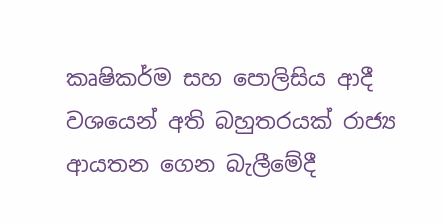කෘෂිකර්ම සහ පොලිසිය ආදී වශයෙන් අති බහුතරයක් රාජ්‍ය ආයතන ගෙන බැලීමේදී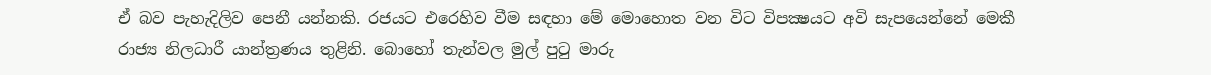ඒ බව පැහැදිලිව පෙනී යන්නකි. රජයට එරෙහිව වීම සඳහා මේ මොහොත වන විට විපක්‍ෂයට අවි සැපයෙන්නේ මෙකී රාජ්‍ය නිලධාරී යාන්ත්‍රණය තුළිනි. බොහෝ තැන්වල මුල් පුටු මාරු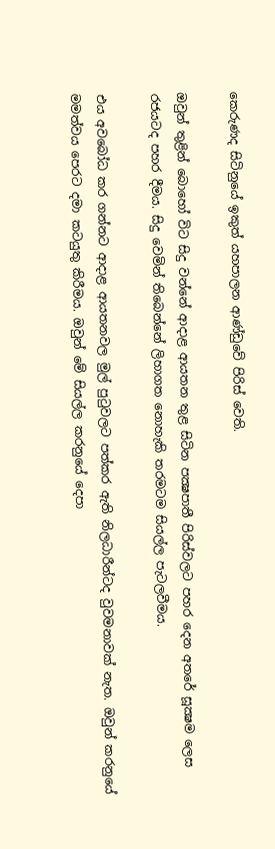කෙරුණද සිටිනුයේ ඉකුත් යහපාලන ආණ්ඩුවේ පිරිස් වෙති.

ඔවුන් තුළින් බොහෝ විට සිදු වන්නේ ආදාළ ආයතන තුළ සිටින පක්‍ෂපාතී පිරිස්වලට පහර දෙන අතරේ සූක්‍ෂම ලෙස රජයටද පහර දීමය. සිදු වෙමින් තිබෙන්නේ ලිහාගත නොහැකි තරමටම සියල්ල පැටලවීමය.

එය අවබෝධ කර ගන්නට ආදාළ ආයතනවල මුල් පුටුවලට පත්කර ඇති නිලධාරීන්ටද වුවමනාවක් නැත. ඔවුන් කරනුයේ මමත්වය පෙරට දමා කටයුතු කිරීමය. ඔවුන් මේ සියල්ල කරනුයේ දෙපා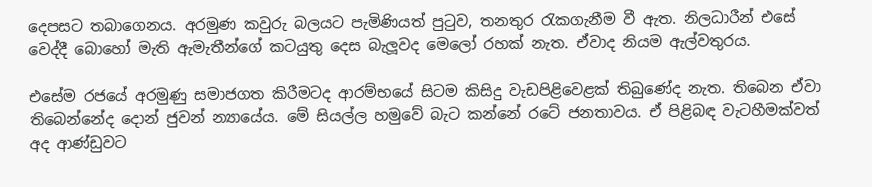දෙපසට තබාගෙනය. අරමුණ කවුරු බලයට පැමිණියත් පුටුව, තනතුර රැකගැනීම වී ඇත. නිලධාරීන් එසේ වෙද්දී බොහෝ මැති ඇමැතීන්ගේ කටයුතු දෙස බැලූවද මෙලෝ රහක් නැත. ඒවාද නියම ඇල්වතුරය.

එසේම රජයේ අරමුණු සමාජගත කිරීමටද ආරම්භයේ සිටම කිසිදු වැඩපිළිවෙළක් තිබුණේද නැත. තිබෙන ඒවා තිබෙන්නේද දොන් ජුවන් න්‍යායේය. මේ සියල්ල හමුවේ බැට කන්නේ රටේ ජනතාවය. ඒ පිළිබඳ වැටහීමක්වත් අද ආණ්ඩුවට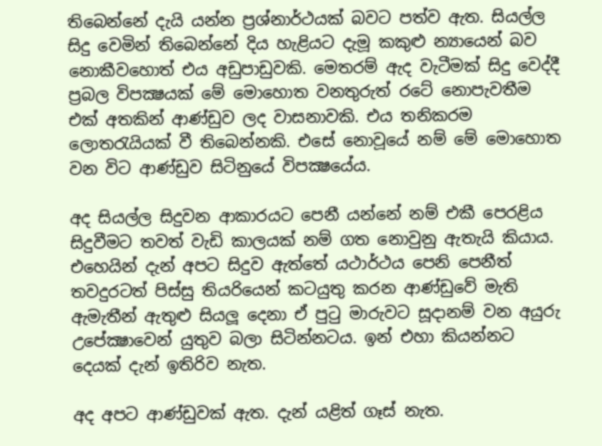තිබෙන්නේ දැයි යන්න ප්‍රශ්නාර්ථයක් බවට පත්ව ඇත. සියල්ල සිදු වෙමින් තිබෙන්නේ දිය හැළියට දැමූ කකුළු න්‍යායෙන් බව නොකීවහොත් එය අඩුපාඩුවකි. මෙතරම් ඇද වැටීමක් සිදු වෙද්දී ප්‍රබල විපක්‍ෂයක් මේ මොහොත වනතුරුත් රටේ නොපැවතීම එක් අතකින් ආණ්ඩුව ලද වාසනාවකි. එය තනිකරම ලොතරැයියක් වී තිබෙන්නකි. එසේ නොවූයේ නම් මේ මොහොත වන විට ආණ්ඩුව සිටිනුයේ විපක්‍ෂයේය.

අද සියල්ල සිදුවන ආකාරයට පෙනී යන්නේ නම් එකී පෙරළිය සිදුවීමට තවත් වැඩි කාලයක් නම් ගත නොවුනු ඇතැයි කියාය. එහෙයින් දැන් අපට සිදුව ඇත්තේ යථාර්ථය පෙනි පෙනීත් තවදුරටත් පිස්සු තියරියෙන් කටයුතු කරන ආණ්ඩුවේ මැති ඇමැතීන් ඇතුළු සියලූ දෙනා ඒ පුටු මාරුවට සූදානම් වන අයුරු උපේක්‍ෂාවෙන් යුතුව බලා සිටින්නටය. ඉන් එහා කියන්නට දෙයක් දැන් ඉතිරිව නැත.

අද අපට ආණ්ඩුවක් ඇත. දැන් යළිත් ගෑස් නැත.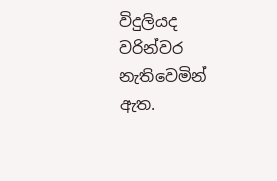විදුලියද වරින්වර නැතිවෙමින් ඇත.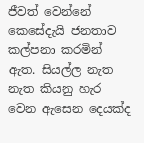ජීවත් වෙන්නේ කෙසේදැයි ජනතාව කල්පනා කරමින් ඇත. සියල්ල නැත නැත කියනු හැර වෙන ඇසෙන දෙයක්ද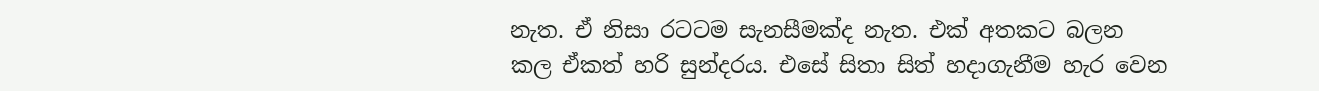නැත. ඒ නිසා රටටම සැනසීමක්ද නැත. එක් අතකට බලන කල ඒකත් හරි සුන්දරය. එසේ සිතා සිත් හදාගැනීම හැර වෙන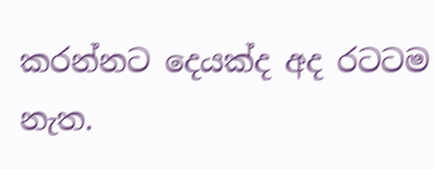කරන්නට දෙයක්ද අද රටටම නැත.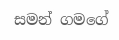සමන් ගමගේ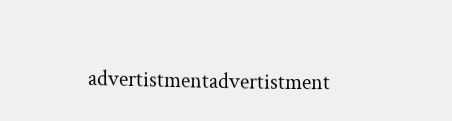advertistmentadvertistment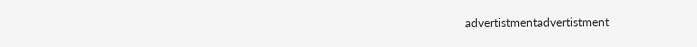advertistmentadvertistment